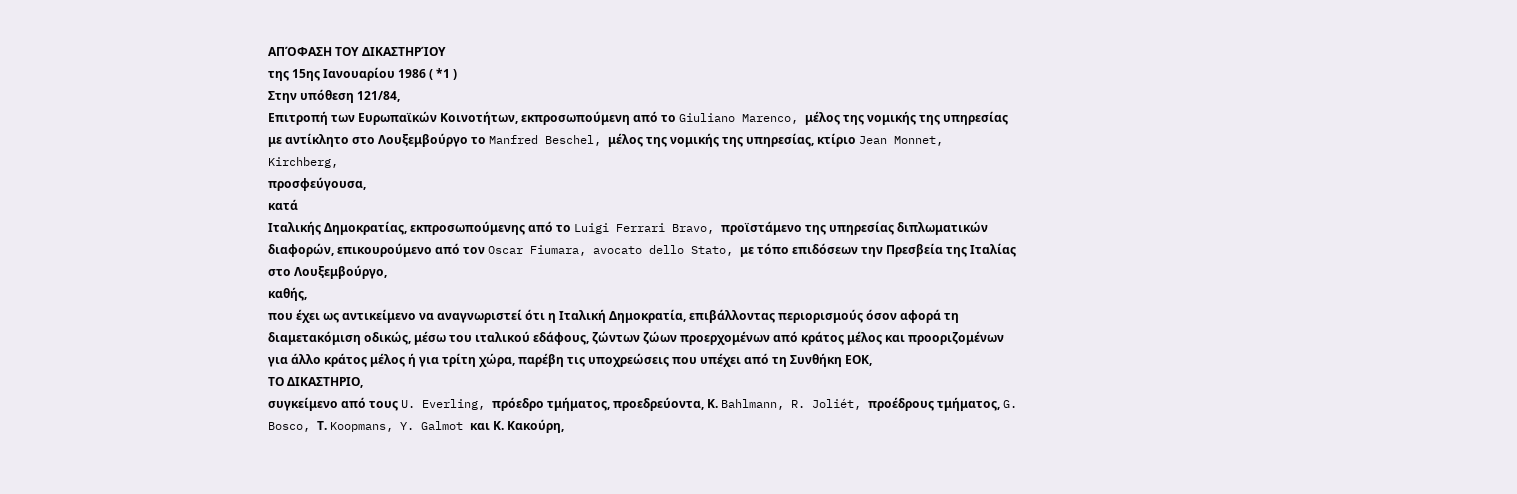ΑΠΌΦΑΣΗ ΤΟΥ ΔΙΚΑΣΤΗΡΊΟΥ
της 15ης Ιανουαρίου 1986 ( *1 )
Στην υπόθεση 121/84,
Επιτροπή των Ευρωπαϊκών Κοινοτήτων, εκπροσωπούμενη από το Giuliano Marenco, μέλος της νομικής της υπηρεσίας με αντίκλητο στο Λουξεμβούργο το Manfred Beschel, μέλος της νομικής της υπηρεσίας, κτίριο Jean Monnet, Kirchberg,
προσφεύγουσα,
κατά
Ιταλικής Δημοκρατίας, εκπροσωπούμενης από το Luigi Ferrari Bravo, προϊστάμενο της υπηρεσίας διπλωματικών διαφορών, επικουρούμενο από τον Oscar Fiumara, avocato dello Stato, με τόπο επιδόσεων την Πρεσβεία της Ιταλίας στο Λουξεμβούργο,
καθής,
που έχει ως αντικείμενο να αναγνωριστεί ότι η Ιταλική Δημοκρατία, επιβάλλοντας περιορισμούς όσον αφορά τη διαμετακόμιση οδικώς, μέσω του ιταλικού εδάφους, ζώντων ζώων προερχομένων από κράτος μέλος και προοριζομένων για άλλο κράτος μέλος ή για τρίτη χώρα, παρέβη τις υποχρεώσεις που υπέχει από τη Συνθήκη ΕΟΚ,
ΤΟ ΔΙΚΑΣΤΗΡΙΟ,
συγκείμενο από τους U. Everling, πρόεδρο τμήματος, προεδρεύοντα, Κ. Bahlmann, R. Joliét, προέδρους τμήματος, G. Bosco, Τ. Koopmans, Y. Galmot και Κ. Κακούρη,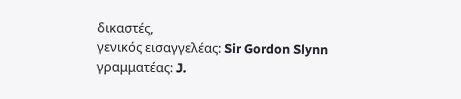δικαστές,
γενικός εισαγγελέας: Sir Gordon Slynn γραμματέας: J.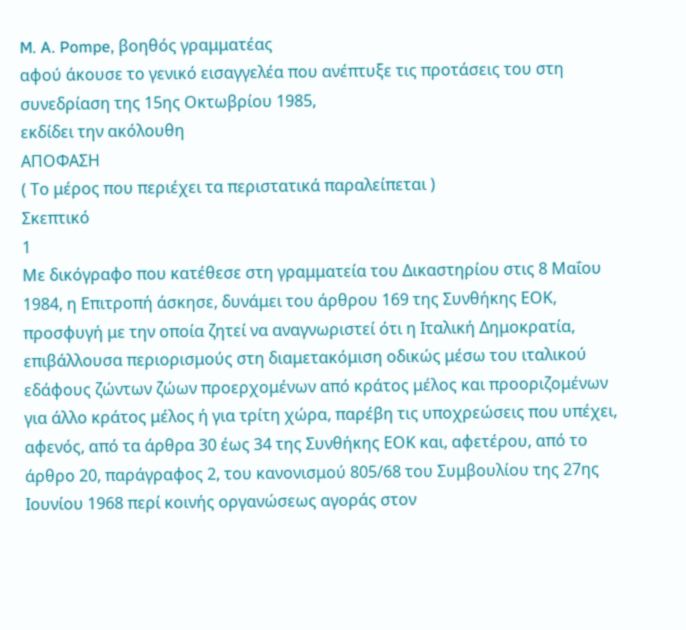M. A. Pompe, βοηθός γραμματέας
αφού άκουσε το γενικό εισαγγελέα που ανέπτυξε τις προτάσεις του στη συνεδρίαση της 15ης Οκτωβρίου 1985,
εκδίδει την ακόλουθη
ΑΠΟΦΑΣΗ
( Το μέρος που περιέχει τα περιστατικά παραλείπεται )
Σκεπτικό
1
Με δικόγραφο που κατέθεσε στη γραμματεία του Δικαστηρίου στις 8 Μαΐου 1984, η Επιτροπή άσκησε, δυνάμει του άρθρου 169 της Συνθήκης ΕΟΚ, προσφυγή με την οποία ζητεί να αναγνωριστεί ότι η Ιταλική Δημοκρατία, επιβάλλουσα περιορισμούς στη διαμετακόμιση οδικώς μέσω του ιταλικού εδάφους ζώντων ζώων προερχομένων από κράτος μέλος και προοριζομένων για άλλο κράτος μέλος ή για τρίτη χώρα, παρέβη τις υποχρεώσεις που υπέχει, αφενός, από τα άρθρα 30 έως 34 της Συνθήκης ΕΟΚ και, αφετέρου, από το άρθρο 20, παράγραφος 2, του κανονισμού 805/68 του Συμβουλίου της 27ης Ιουνίου 1968 περί κοινής οργανώσεως αγοράς στον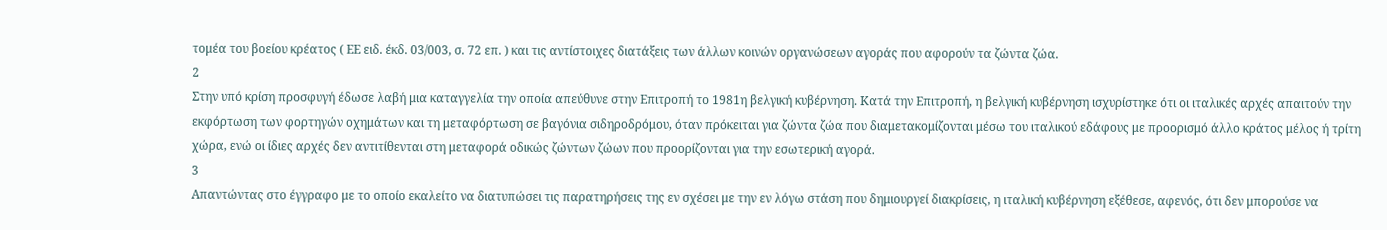τομέα του βοείου κρέατος ( ΕΕ ειδ. έκδ. 03/003, σ. 72 επ. ) και τις αντίστοιχες διατάξεις των άλλων κοινών οργανώσεων αγοράς που αφορούν τα ζώντα ζώα.
2
Στην υπό κρίση προσφυγή έδωσε λαβή μια καταγγελία την οποία απεύθυνε στην Επιτροπή το 1981η βελγική κυβέρνηση. Κατά την Επιτροπή, η βελγική κυβέρνηση ισχυρίστηκε ότι οι ιταλικές αρχές απαιτούν την εκφόρτωση των φορτηγών οχημάτων και τη μεταφόρτωση σε βαγόνια σιδηροδρόμου, όταν πρόκειται για ζώντα ζώα που διαμετακομίζονται μέσω του ιταλικού εδάφους με προορισμό άλλο κράτος μέλος ή τρίτη χώρα, ενώ οι ίδιες αρχές δεν αντιτίθενται στη μεταφορά οδικώς ζώντων ζώων που προορίζονται για την εσωτερική αγορά.
3
Απαντώντας στο έγγραφο με το οποίο εκαλείτο να διατυπώσει τις παρατηρήσεις της εν σχέσει με την εν λόγω στάση που δημιουργεί διακρίσεις, η ιταλική κυβέρνηση εξέθεσε, αφενός, ότι δεν μπορούσε να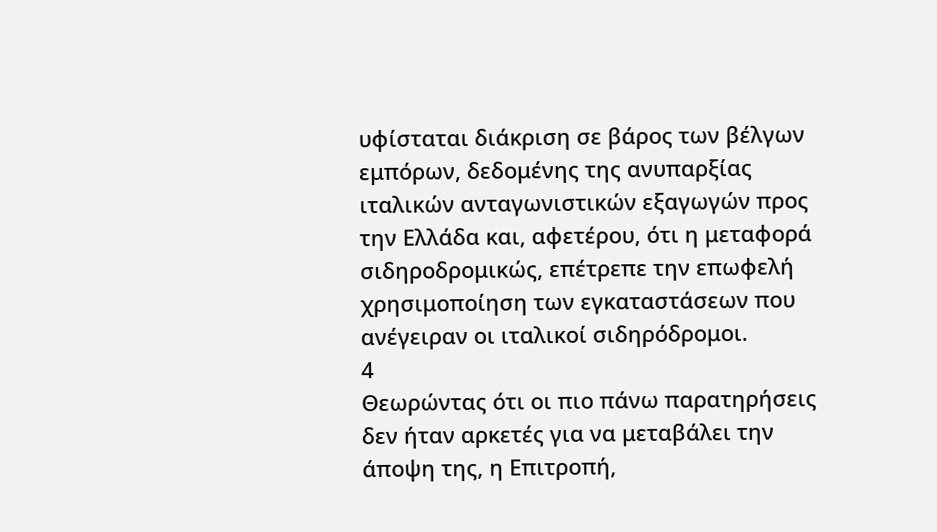υφίσταται διάκριση σε βάρος των βέλγων εμπόρων, δεδομένης της ανυπαρξίας ιταλικών ανταγωνιστικών εξαγωγών προς την Ελλάδα και, αφετέρου, ότι η μεταφορά σιδηροδρομικώς, επέτρεπε την επωφελή χρησιμοποίηση των εγκαταστάσεων που ανέγειραν οι ιταλικοί σιδηρόδρομοι.
4
Θεωρώντας ότι οι πιο πάνω παρατηρήσεις δεν ήταν αρκετές για να μεταβάλει την άποψη της, η Επιτροπή,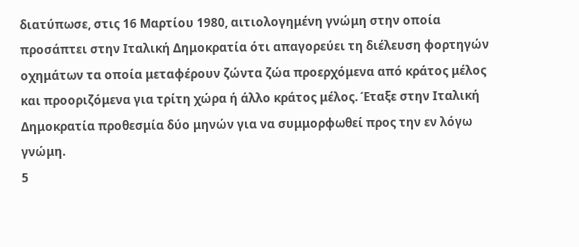διατύπωσε, στις 16 Μαρτίου 1980, αιτιολογημένη γνώμη στην οποία προσάπτει στην Ιταλική Δημοκρατία ότι απαγορεύει τη διέλευση φορτηγών οχημάτων τα οποία μεταφέρουν ζώντα ζώα προερχόμενα από κράτος μέλος και προοριζόμενα για τρίτη χώρα ή άλλο κράτος μέλος. Έταξε στην Ιταλική Δημοκρατία προθεσμία δύο μηνών για να συμμορφωθεί προς την εν λόγω γνώμη.
5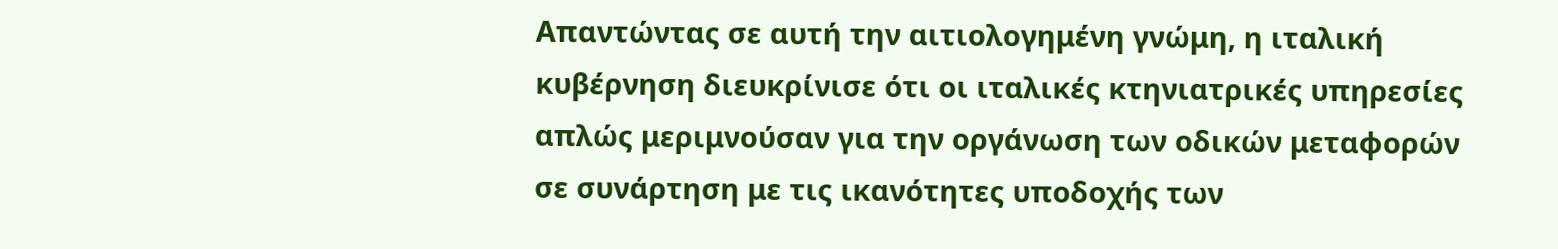Απαντώντας σε αυτή την αιτιολογημένη γνώμη, η ιταλική κυβέρνηση διευκρίνισε ότι οι ιταλικές κτηνιατρικές υπηρεσίες απλώς μεριμνούσαν για την οργάνωση των οδικών μεταφορών σε συνάρτηση με τις ικανότητες υποδοχής των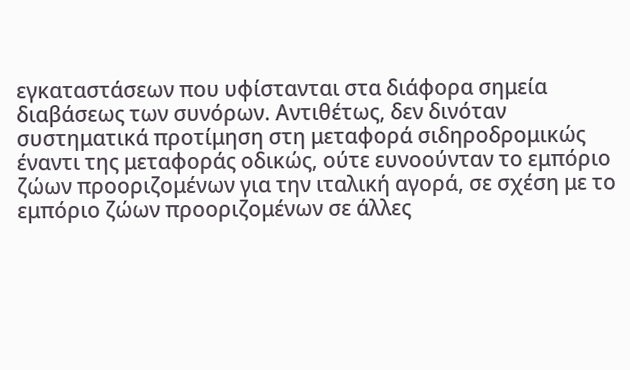εγκαταστάσεων που υφίστανται στα διάφορα σημεία διαβάσεως των συνόρων. Αντιθέτως, δεν δινόταν συστηματικά προτίμηση στη μεταφορά σιδηροδρομικώς έναντι της μεταφοράς οδικώς, ούτε ευνοούνταν το εμπόριο ζώων προοριζομένων για την ιταλική αγορά, σε σχέση με το εμπόριο ζώων προοριζομένων σε άλλες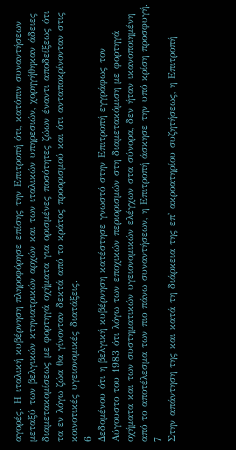αγορές. Η ιταλική κυβέρνηση πληροφόρησε επίσης την Επιτροπή ότι, κατόπιν συναντήσεων μεταξύ των βελγικών κτηνιατρικών αρχών και των ιταλικών υπηρεσιών, χορηγήθηκαν άδειες διαμετακομίσεως με φορτηγά οχήματα για ορισμένες ποσότητες ζώων έναντι αποδείξεως ότι τα εν λόγω ζώα θα γίνονταν δεκτά από το κράτος προορισμού και ότι ανταποκρίνονταν στις κοινοτικές υγειονομικές διατάξεις.
6
Δεδομένου ότι η βελγική κυβέρνηση κατέστησε γνωστό στην Επιτροπή εγγράφως τον Αύγουστο του 1983 ότι λόγω των εποχικών περιορισμών στη διαμετακόμιση με φορτηγά οχήματα και των συστηματικών υγειονομικών ελέγχων στα σύνορα, δεν ήταν ικανοποιημένη από το αποτέλεσμα των πιο πάνω συναντήσεων, η Επιτροπή άσκησε την υπό κρίση προσφυγή.
7
Στην απάντηση της και κατά τη διάρκεια της επ' ακροατηρίου συζητήσεως, η Επιτροπή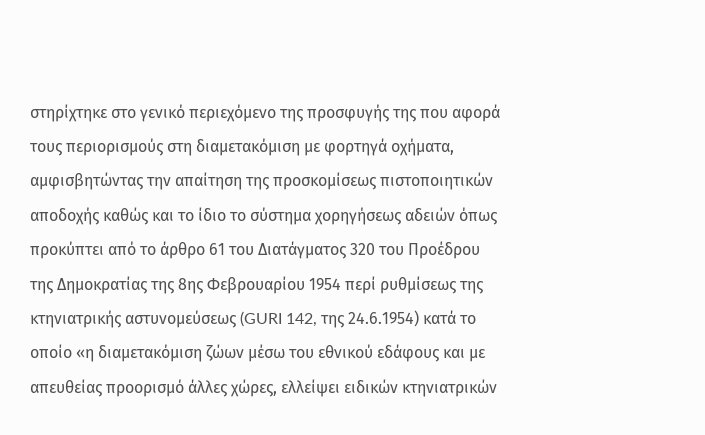στηρίχτηκε στο γενικό περιεχόμενο της προσφυγής της που αφορά τους περιορισμούς στη διαμετακόμιση με φορτηγά οχήματα, αμφισβητώντας την απαίτηση της προσκομίσεως πιστοποιητικών αποδοχής καθώς και το ίδιο το σύστημα χορηγήσεως αδειών όπως προκύπτει από το άρθρο 61 του Διατάγματος 320 του Προέδρου της Δημοκρατίας της 8ης Φεβρουαρίου 1954 περί ρυθμίσεως της κτηνιατρικής αστυνομεύσεως (GURI 142, της 24.6.1954) κατά το οποίο «η διαμετακόμιση ζώων μέσω του εθνικού εδάφους και με απευθείας προορισμό άλλες χώρες, ελλείψει ειδικών κτηνιατρικών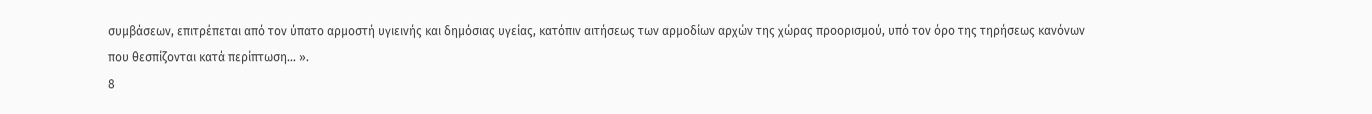συμβάσεων, επιτρέπεται από τον ύπατο αρμοστή υγιεινής και δημόσιας υγείας, κατόπιν αιτήσεως των αρμοδίων αρχών της χώρας προορισμού, υπό τον όρο της τηρήσεως κανόνων που θεσπίζονται κατά περίπτωση... ».
8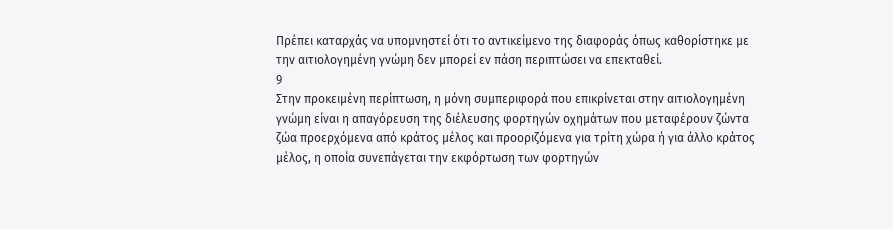Πρέπει καταρχάς να υπομνηστεί ότι το αντικείμενο της διαφοράς όπως καθορίστηκε με την αιτιολογημένη γνώμη δεν μπορεί εν πάση περιπτώσει να επεκταθεί.
9
Στην προκειμένη περίπτωση, η μόνη συμπεριφορά που επικρίνεται στην αιτιολογημένη γνώμη είναι η απαγόρευση της διέλευσης φορτηγών οχημάτων που μεταφέρουν ζώντα ζώα προερχόμενα από κράτος μέλος και προοριζόμενα για τρίτη χώρα ή για άλλο κράτος μέλος, η οποία συνεπάγεται την εκφόρτωση των φορτηγών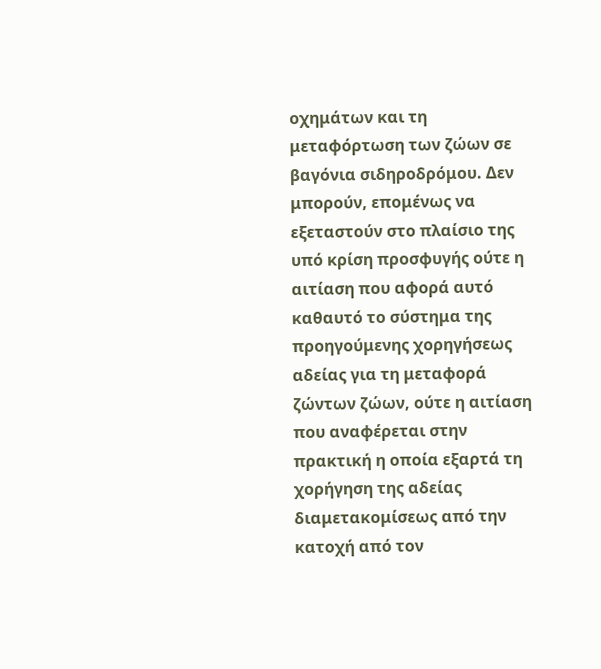οχημάτων και τη μεταφόρτωση των ζώων σε βαγόνια σιδηροδρόμου. Δεν μπορούν, επομένως να εξεταστούν στο πλαίσιο της υπό κρίση προσφυγής ούτε η αιτίαση που αφορά αυτό καθαυτό το σύστημα της προηγούμενης χορηγήσεως αδείας για τη μεταφορά ζώντων ζώων, ούτε η αιτίαση που αναφέρεται στην πρακτική η οποία εξαρτά τη χορήγηση της αδείας διαμετακομίσεως από την κατοχή από τον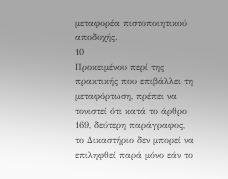μεταφορέα πιστοποιητικού αποδοχής.
10
Προκειμένου περί της πρακτικής που επιβάλλει τη μεταφόρτωση, πρέπει να τονιστεί ότι κατά το άρθρο 169, δεύτερη παράγραφος, το Δικαστήριο δεν μπορεί να επιληφθεί παρά μόνο εάν το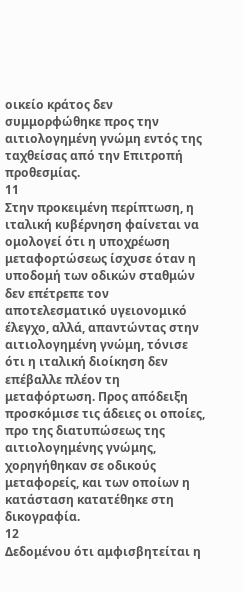οικείο κράτος δεν συμμορφώθηκε προς την αιτιολογημένη γνώμη εντός της ταχθείσας από την Επιτροπή προθεσμίας.
11
Στην προκειμένη περίπτωση, η ιταλική κυβέρνηση φαίνεται να ομολογεί ότι η υποχρέωση μεταφορτώσεως ίσχυσε όταν η υποδομή των οδικών σταθμών δεν επέτρεπε τον αποτελεσματικό υγειονομικό έλεγχο, αλλά, απαντώντας στην αιτιολογημένη γνώμη, τόνισε ότι η ιταλική διοίκηση δεν επέβαλλε πλέον τη μεταφόρτωση. Προς απόδειξη προσκόμισε τις άδειες οι οποίες, προ της διατυπώσεως της αιτιολογημένης γνώμης, χορηγήθηκαν σε οδικούς μεταφορείς, και των οποίων η κατάσταση κατατέθηκε στη δικογραφία.
12
Δεδομένου ότι αμφισβητείται η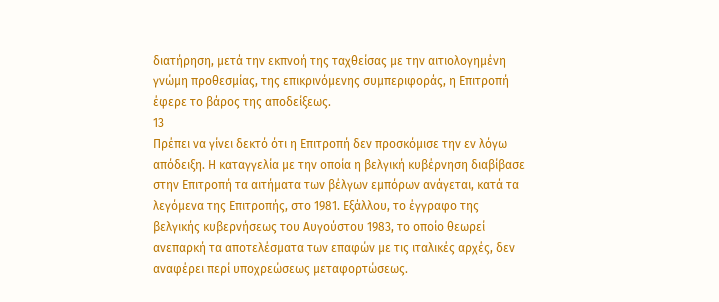διατήρηση, μετά την εκπνοή της ταχθείσας με την αιτιολογημένη γνώμη προθεσμίας, της επικρινόμενης συμπεριφοράς, η Επιτροπή έφερε το βάρος της αποδείξεως.
13
Πρέπει να γίνει δεκτό ότι η Επιτροπή δεν προσκόμισε την εν λόγω απόδειξη. Η καταγγελία με την οποία η βελγική κυβέρνηση διαβίβασε στην Επιτροπή τα αιτήματα των βέλγων εμπόρων ανάγεται, κατά τα λεγόμενα της Επιτροπής, στο 1981. Εξάλλου, το έγγραφο της βελγικής κυβερνήσεως του Αυγούστου 1983, το οποίο θεωρεί ανεπαρκή τα αποτελέσματα των επαφών με τις ιταλικές αρχές, δεν αναφέρει περί υποχρεώσεως μεταφορτώσεως.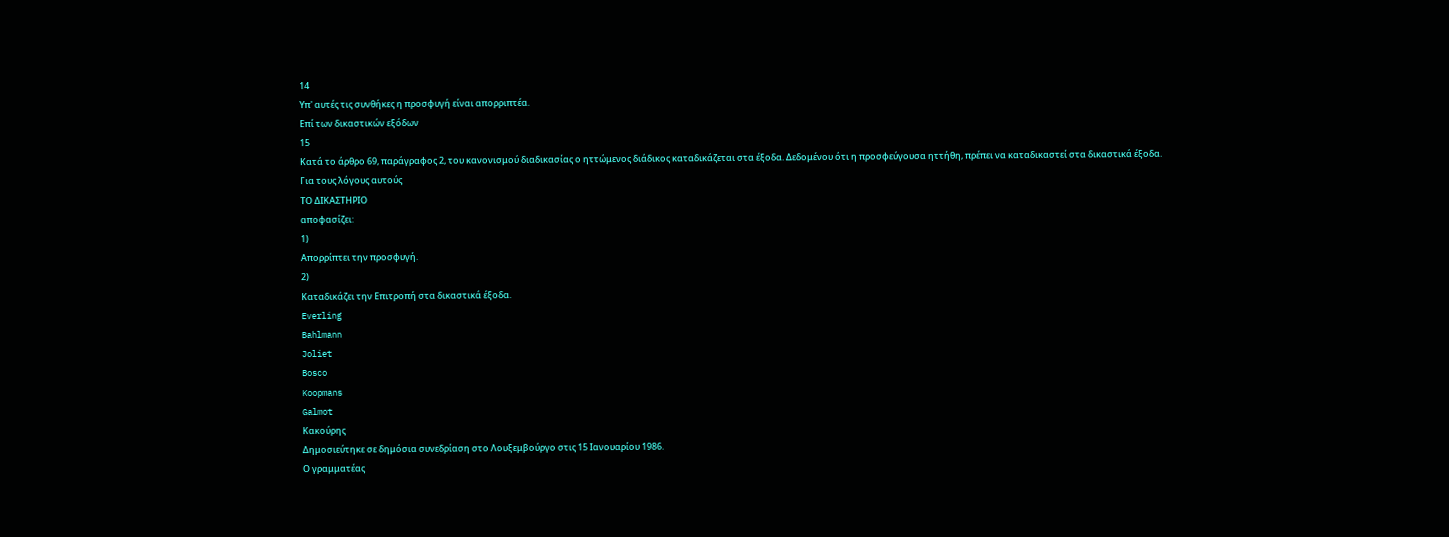14
Υπ' αυτές τις συνθήκες η προσφυγή είναι απορριπτέα.
Επί των δικαστικών εξόδων
15
Κατά το άρθρο 69, παράγραφος 2, του κανονισμού διαδικασίας ο ηττώμενος διάδικος καταδικάζεται στα έξοδα. Δεδομένου ότι η προσφεύγουσα ηττήθη, πρέπει να καταδικαστεί στα δικαστικά έξοδα.
Για τους λόγους αυτούς
ΤΟ ΔΙΚΑΣΤΗΡΙΟ
αποφασίζει:
1)
Απορρίπτει την προσφυγή.
2)
Καταδικάζει την Επιτροπή στα δικαστικά έξοδα.
Everling
Bahlmann
Joliet
Bosco
Koopmans
Galmot
Κακούρης
Δημοσιεύτηκε σε δημόσια συνεδρίαση στο Λουξεμβούργο στις 15 Ιανουαρίου 1986.
Ο γραμματέας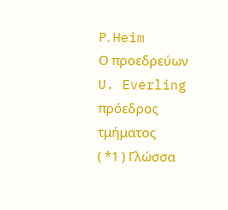Ρ. Heim
Ο προεδρεύων
U. Everling
πρόεδρος τμήματος
( *1 ) Γλώσσα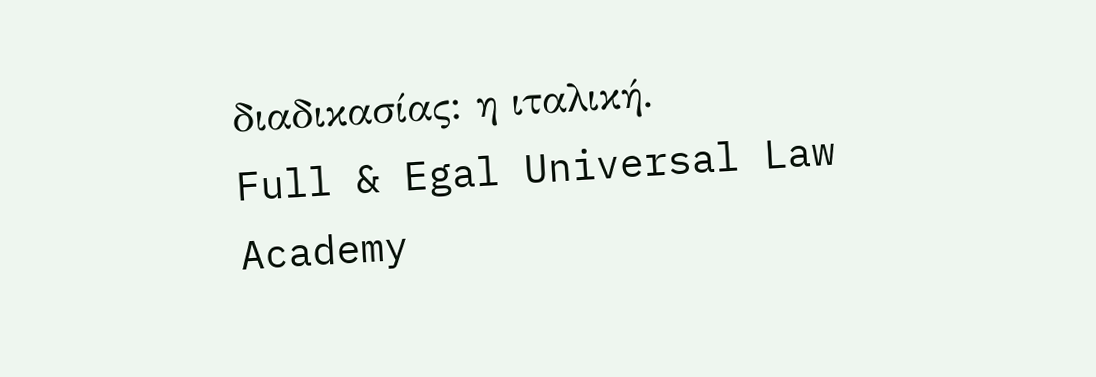διαδικασίας: η ιταλική.
Full & Egal Universal Law Academy